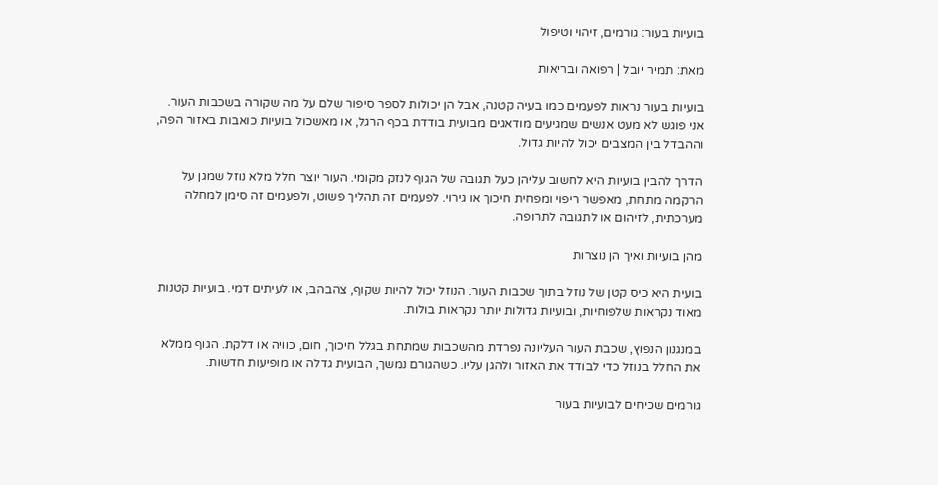בועיות בעור: גורמים, זיהוי וטיפול

מאת: תמיר יובל | רפואה ובריאות

בועיות בעור נראות לפעמים כמו בעיה קטנה, אבל הן יכולות לספר סיפור שלם על מה שקורה בשכבות העור. אני פוגש לא מעט אנשים שמגיעים מודאגים מבועית בודדת בכף הרגל, או מאשכול בועיות כואבות באזור הפה, וההבדל בין המצבים יכול להיות גדול.

הדרך להבין בועיות היא לחשוב עליהן כעל תגובה של הגוף לנזק מקומי. העור יוצר חלל מלא נוזל שמגן על הרקמה מתחת, מאפשר ריפוי ומפחית חיכוך או גירוי. לפעמים זה תהליך פשוט, ולפעמים זה סימן למחלה מערכתית, לזיהום או לתגובה לתרופה.

מהן בועיות ואיך הן נוצרות

בועית היא כיס קטן של נוזל בתוך שכבות העור. הנוזל יכול להיות שקוף, צהבהב, או לעיתים דמי. בועיות קטנות מאוד נקראות שלפוחיות, ובועיות גדולות יותר נקראות בולות.

במנגנון הנפוץ, שכבת העור העליונה נפרדת מהשכבות שמתחת בגלל חיכוך, חום, כוויה או דלקת. הגוף ממלא את החלל בנוזל כדי לבודד את האזור ולהגן עליו. כשהגורם נמשך, הבועית גדלה או מופיעות חדשות.

גורמים שכיחים לבועיות בעור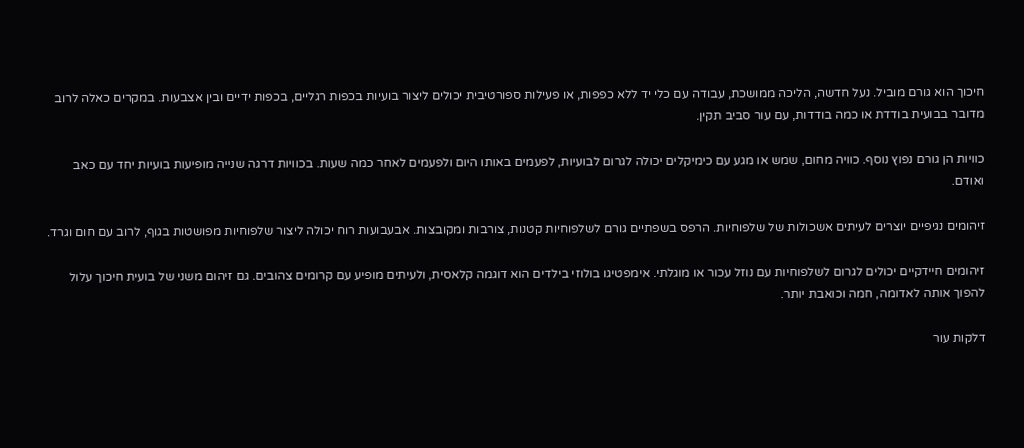חיכוך הוא גורם מוביל. נעל חדשה, הליכה ממושכת, עבודה עם כלי יד ללא כפפות, או פעילות ספורטיבית יכולים ליצור בועיות בכפות רגליים, בכפות ידיים ובין אצבעות. במקרים כאלה לרוב מדובר בבועית בודדת או כמה בודדות, עם עור סביב תקין.

כוויות הן גורם נפוץ נוסף. כוויה מחום, שמש או מגע עם כימיקלים יכולה לגרום לבועיות, לפעמים באותו היום ולפעמים לאחר כמה שעות. בכוויות דרגה שנייה מופיעות בועיות יחד עם כאב ואודם.

זיהומים נגיפיים יוצרים לעיתים אשכולות של שלפוחיות. הרפס בשפתיים גורם לשלפוחיות קטנות, צורבות ומקובצות. אבעבועות רוח יכולה ליצור שלפוחיות מפושטות בגוף, לרוב עם חום וגרד.

זיהומים חיידקיים יכולים לגרום לשלפוחיות עם נוזל עכור או מוגלתי. אימפטיגו בולוזי בילדים הוא דוגמה קלאסית, ולעיתים מופיע עם קרומים צהובים. גם זיהום משני של בועית חיכוך עלול להפוך אותה לאדומה, חמה וכואבת יותר.

דלקות עור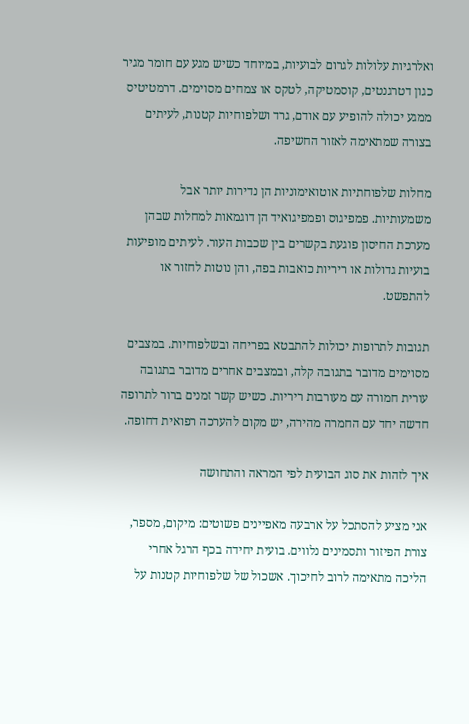ואלרגיות עלולות לגרום לבועיות, במיוחד כשיש מגע עם חומר מגיר כגון דטרגנטים, קוסמטיקה, לטקס או צמחים מסוימים. דרמטיטיס ממגע יכולה להופיע עם אודם, גרד ושלפוחיות קטנות, לעיתים בצורה שמתאימה לאזור החשיפה.

מחלות שלפוחתיות אוטואימוניות הן נדירות יותר אבל משמעותיות. פמפיגוס ופמפיגואיד הן דוגמאות למחלות שבהן מערכת החיסון פוגעת בקשרים בין שכבות העור. לעיתים מופיעות בועיות גדולות או ריריות כואבות בפה, והן נוטות לחזור או להתפשט.

תגובות לתרופות יכולות להתבטא בפריחה ובשלפוחיות. במצבים מסוימים מדובר בתגובה קלה, ובמצבים אחרים מדובר בתגובה עורית חמורה עם מעורבות ריריות. כשיש קשר זמנים ברור לתרופה חדשה יחד עם החמרה מהירה, יש מקום להערכה רפואית דחופה.

איך לזהות את סוג הבועית לפי המראה והתחושה

אני מציע להסתכל על ארבעה מאפיינים פשוטים: מיקום, מספר, צורת הפיזור ותסמינים נלווים. בועית יחידה בכף הרגל אחרי הליכה מתאימה לרוב לחיכוך. אשכול של שלפוחיות קטנות על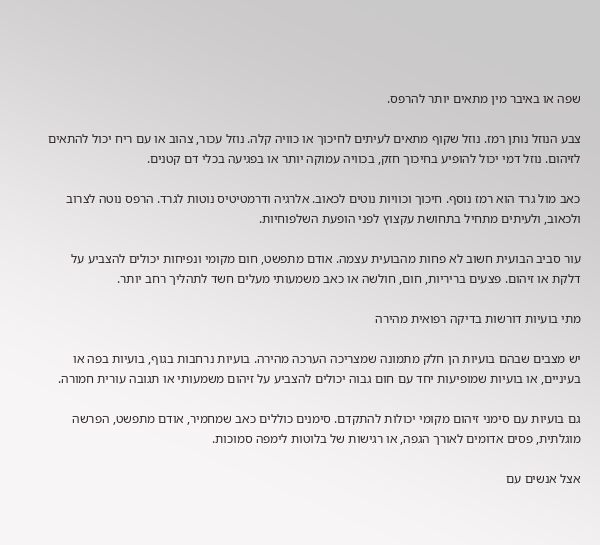שפה או באיבר מין מתאים יותר להרפס.

צבע הנוזל נותן רמז. נוזל שקוף מתאים לעיתים לחיכוך או כוויה קלה. נוזל עכור, צהוב או עם ריח יכול להתאים לזיהום. נוזל דמי יכול להופיע בחיכוך חזק, בכוויה עמוקה יותר או בפגיעה בכלי דם קטנים.

כאב מול גרד הוא רמז נוסף. חיכוך וכוויות נוטים לכאוב. אלרגיה ודרמטיטיס נוטות לגרד. הרפס נוטה לצרוב ולכאוב, ולעיתים מתחיל בתחושת עקצוץ לפני הופעת השלפוחיות.

עור סביב הבועית חשוב לא פחות מהבועית עצמה. אודם מתפשט, חום מקומי ונפיחות יכולים להצביע על דלקת או זיהום. פצעים בריריות, חום, חולשה או כאב משמעותי מעלים חשד לתהליך רחב יותר.

מתי בועיות דורשות בדיקה רפואית מהירה

יש מצבים שבהם בועיות הן חלק מתמונה שמצריכה הערכה מהירה. בועיות נרחבות בגוף, בועיות בפה או בעיניים, או בועיות שמופיעות יחד עם חום גבוה יכולים להצביע על זיהום משמעותי או תגובה עורית חמורה.

גם בועיות עם סימני זיהום מקומי יכולות להתקדם. סימנים כוללים כאב שמחמיר, אודם מתפשט, הפרשה מוגלתית, פסים אדומים לאורך הגפה, או רגישות של בלוטות לימפה סמוכות.

אצל אנשים עם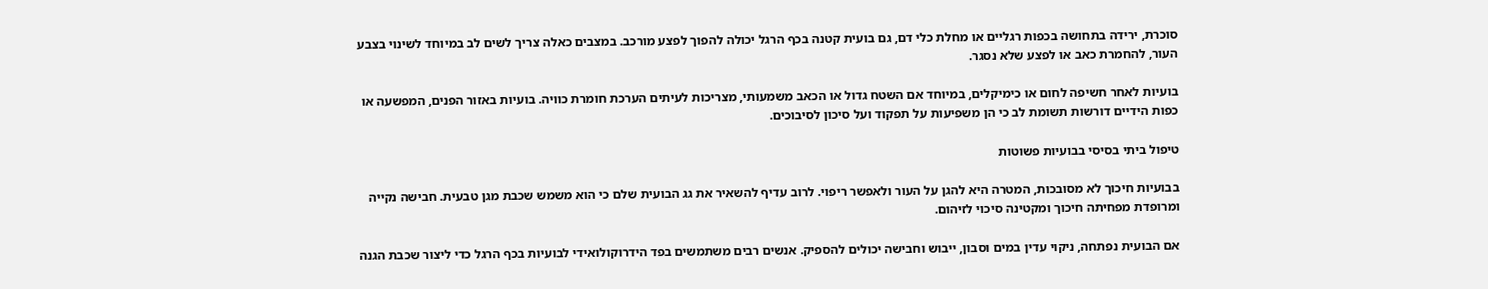סוכרת, ירידה בתחושה בכפות רגליים או מחלת כלי דם, גם בועית קטנה בכף הרגל יכולה להפוך לפצע מורכב. במצבים כאלה צריך לשים לב במיוחד לשינוי בצבע העור, להחמרת כאב או לפצע שלא נסגר.

בועיות לאחר חשיפה לחום או כימיקלים, במיוחד אם השטח גדול או הכאב משמעותי, מצריכות לעיתים הערכת חומרת כוויה. בועיות באזור הפנים, המפשעה או כפות הידיים דורשות תשומת לב כי הן משפיעות על תפקוד ועל סיכון לסיבוכים.

טיפול ביתי בסיסי בבועיות פשוטות

בבועיות חיכוך לא מסובכות, המטרה היא להגן על העור ולאפשר ריפוי. לרוב עדיף להשאיר את גג הבועית שלם כי הוא משמש שכבת מגן טבעית. חבישה נקייה ומרופדת מפחיתה חיכוך ומקטינה סיכוי לזיהום.

אם הבועית נפתחה, ניקוי עדין במים וסבון, ייבוש וחבישה יכולים להספיק. אנשים רבים משתמשים בפד הידרוקולואידי לבועיות בכף הרגל כדי ליצור שכבת הגנה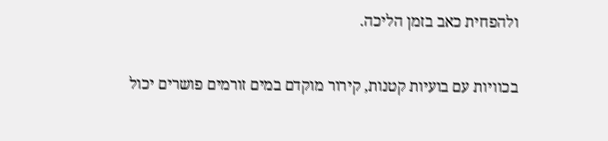ולהפחית כאב בזמן הליכה.

בכוויות עם בועיות קטנות, קירור מוקדם במים זורמים פושרים יכול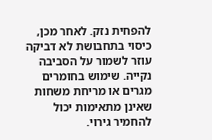להפחית נזק. לאחר מכן, כיסוי בתחבושת לא דביקה עוזר לשמור על הסביבה נקייה. שימוש בחומרים מגרים או מריחת משחות שאינן מתאימות יכול להחמיר גירוי.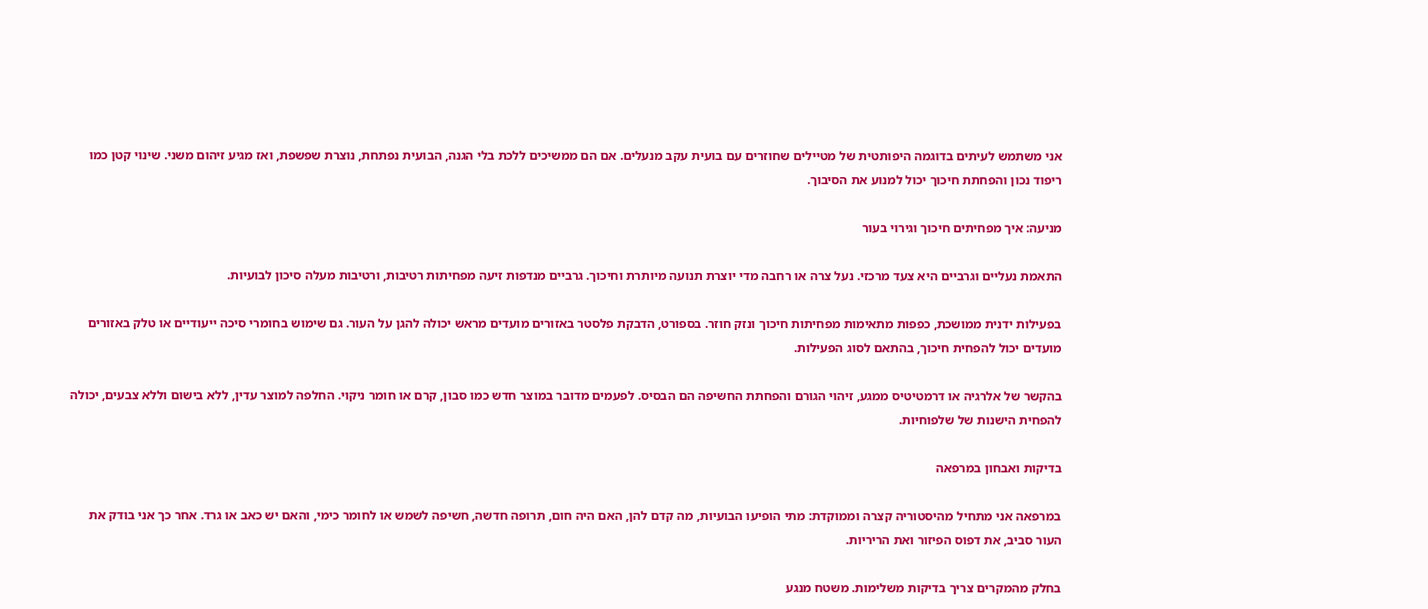אני משתמש לעיתים בדוגמה היפותטית של מטיילים שחוזרים עם בועית עקב מנעלים. אם הם ממשיכים ללכת בלי הגנה, הבועית נפתחת, נוצרת שפשפת, ואז מגיע זיהום משני. שינוי קטן כמו ריפוד נכון והפחתת חיכוך יכול למנוע את הסיבוך.

מניעה: איך מפחיתים חיכוך וגירוי בעור

התאמת נעליים וגרביים היא צעד מרכזי. נעל צרה או רחבה מדי יוצרת תנועה מיותרת וחיכוך. גרביים מנדפות זיעה מפחיתות רטיבות, ורטיבות מעלה סיכון לבועיות.

בפעילות ידנית ממושכת, כפפות מתאימות מפחיתות חיכוך ונזק חוזר. בספורט, הדבקת פלסטר באזורים מועדים מראש יכולה להגן על העור. גם שימוש בחומרי סיכה ייעודיים או טלק באזורים מועדים יכול להפחית חיכוך, בהתאם לסוג הפעילות.

בהקשר של אלרגיה או דרמטיטיס ממגע, זיהוי הגורם והפחתת החשיפה הם הבסיס. לפעמים מדובר במוצר חדש כמו סבון, קרם או חומר ניקוי. החלפה למוצר עדין, ללא בישום וללא צבעים, יכולה להפחית הישנות של שלפוחיות.

בדיקות ואבחון במרפאה

במרפאה אני מתחיל מהיסטוריה קצרה וממוקדת: מתי הופיעו הבועיות, מה קדם להן, האם היה חום, תרופה חדשה, חשיפה לשמש או לחומר כימי, והאם יש כאב או גרד. אחר כך אני בודק את העור סביב, את דפוס הפיזור ואת הריריות.

בחלק מהמקרים צריך בדיקות משלימות. משטח מנגע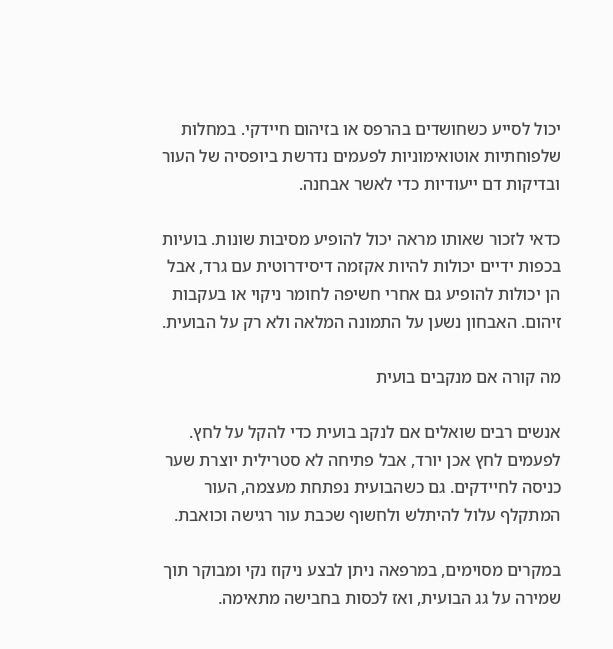יכול לסייע כשחושדים בהרפס או בזיהום חיידקי. במחלות שלפוחתיות אוטואימוניות לפעמים נדרשת ביופסיה של העור ובדיקות דם ייעודיות כדי לאשר אבחנה.

כדאי לזכור שאותו מראה יכול להופיע מסיבות שונות. בועיות בכפות ידיים יכולות להיות אקזמה דיסידרוטית עם גרד, אבל הן יכולות להופיע גם אחרי חשיפה לחומר ניקוי או בעקבות זיהום. האבחון נשען על התמונה המלאה ולא רק על הבועית.

מה קורה אם מנקבים בועית

אנשים רבים שואלים אם לנקב בועית כדי להקל על לחץ. לפעמים לחץ אכן יורד, אבל פתיחה לא סטרילית יוצרת שער כניסה לחיידקים. גם כשהבועית נפתחת מעצמה, העור המתקלף עלול להיתלש ולחשוף שכבת עור רגישה וכואבת.

במקרים מסוימים, במרפאה ניתן לבצע ניקוז נקי ומבוקר תוך שמירה על גג הבועית, ואז לכסות בחבישה מתאימה.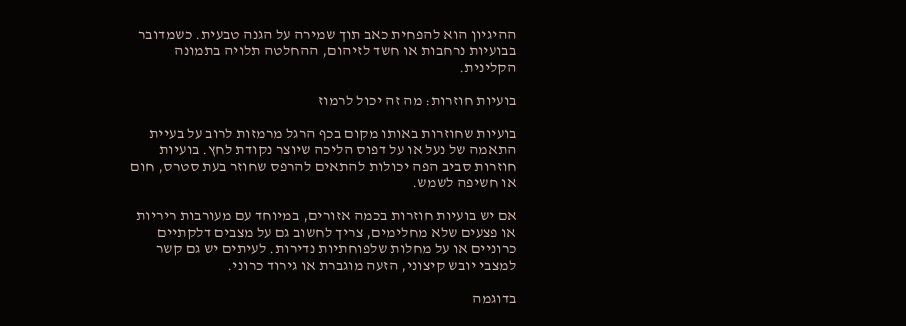ההיגיון הוא להפחית כאב תוך שמירה על הגנה טבעית. כשמדובר בבועיות נרחבות או חשד לזיהום, ההחלטה תלויה בתמונה הקלינית.

בועיות חוזרות: מה זה יכול לרמוז

בועיות שחוזרות באותו מקום בכף הרגל מרמזות לרוב על בעיית התאמה של נעל או על דפוס הליכה שיוצר נקודת לחץ. בועיות חוזרות סביב הפה יכולות להתאים להרפס שחוזר בעת סטרס, חום או חשיפה לשמש.

אם יש בועיות חוזרות בכמה אזורים, במיוחד עם מעורבות ריריות או פצעים שלא מחלימים, צריך לחשוב גם על מצבים דלקתיים כרוניים או על מחלות שלפוחתיות נדירות. לעיתים יש גם קשר למצבי יובש קיצוני, הזעה מוגברת או גירוד כרוני.

בדוגמה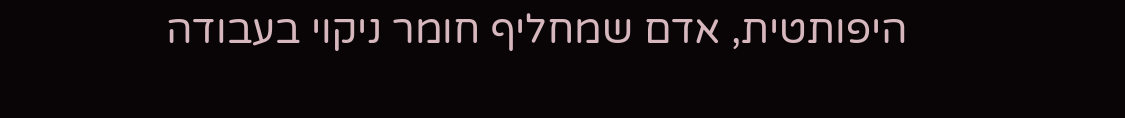היפותטית, אדם שמחליף חומר ניקוי בעבודה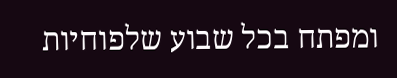ומפתח בכל שבוע שלפוחיות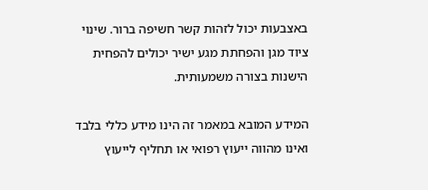באצבעות יכול לזהות קשר חשיפה ברור. שינוי ציוד מגן והפחתת מגע ישיר יכולים להפחית הישנות בצורה משמעותית.

המידע המובא במאמר זה הינו מידע כללי בלבד ואינו מהווה ייעוץ רפואי או תחליף לייעוץ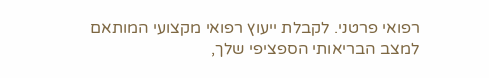רפואי פרטני. לקבלת ייעוץ רפואי מקצועי המותאם למצב הבריאותי הספציפי שלך,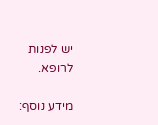יש לפנות לרופא.

מידע נוסף: